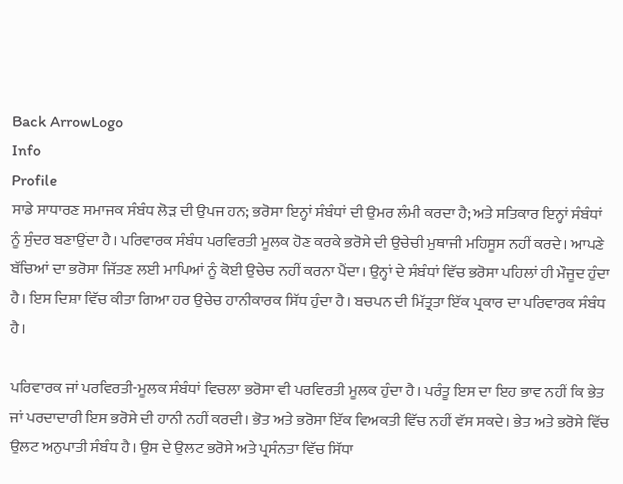Back ArrowLogo
Info
Profile
ਸਾਡੇ ਸਾਧਾਰਣ ਸਮਾਜਕ ਸੰਬੰਧ ਲੋੜ ਦੀ ਉਪਜ ਹਨ; ਭਰੋਸਾ ਇਨ੍ਹਾਂ ਸੰਬੰਧਾਂ ਦੀ ਉਮਰ ਲੰਮੀ ਕਰਦਾ ਹੈ; ਅਤੇ ਸਤਿਕਾਰ ਇਨ੍ਹਾਂ ਸੰਬੰਧਾਂ ਨੂੰ ਸੁੰਦਰ ਬਣਾਉਂਦਾ ਹੈ। ਪਰਿਵਾਰਕ ਸੰਬੰਧ ਪਰਵਿਰਤੀ ਮੂਲਕ ਹੋਣ ਕਰਕੇ ਭਰੋਸੇ ਦੀ ਉਚੇਚੀ ਮੁਥਾਜੀ ਮਹਿਸੂਸ ਨਹੀਂ ਕਰਦੇ। ਆਪਣੇ ਬੱਚਿਆਂ ਦਾ ਭਰੋਸਾ ਜਿੱਤਣ ਲਈ ਮਾਪਿਆਂ ਨੂੰ ਕੋਈ ਉਚੇਚ ਨਹੀਂ ਕਰਨਾ ਪੈਂਦਾ। ਉਨ੍ਹਾਂ ਦੇ ਸੰਬੰਧਾਂ ਵਿੱਚ ਭਰੋਸਾ ਪਹਿਲਾਂ ਹੀ ਮੌਜੂਦ ਹੁੰਦਾ ਹੈ। ਇਸ ਦਿਸ਼ਾ ਵਿੱਚ ਕੀਤਾ ਗਿਆ ਹਰ ਉਚੇਚ ਹਾਨੀਕਾਰਕ ਸਿੱਧ ਹੁੰਦਾ ਹੈ। ਬਚਪਨ ਦੀ ਮਿੱਤ੍ਰਤਾ ਇੱਕ ਪ੍ਰਕਾਰ ਦਾ ਪਰਿਵਾਰਕ ਸੰਬੰਧ ਹੈ।

ਪਰਿਵਾਰਕ ਜਾਂ ਪਰਵਿਰਤੀ-ਮੂਲਕ ਸੰਬੰਧਾਂ ਵਿਚਲਾ ਭਰੋਸਾ ਵੀ ਪਰਵਿਰਤੀ ਮੂਲਕ ਹੁੰਦਾ ਹੈ। ਪਰੰਤੂ ਇਸ ਦਾ ਇਹ ਭਾਵ ਨਹੀਂ ਕਿ ਭੇਤ ਜਾਂ ਪਰਦਾਦਾਰੀ ਇਸ ਭਰੋਸੇ ਦੀ ਹਾਨੀ ਨਹੀਂ ਕਰਦੀ। ਭੋਤ ਅਤੇ ਭਰੋਸਾ ਇੱਕ ਵਿਅਕਤੀ ਵਿੱਚ ਨਹੀਂ ਵੱਸ ਸਕਦੇ। ਭੇਤ ਅਤੇ ਭਰੋਸੇ ਵਿੱਚ ਉਲਟ ਅਨੁਪਾਤੀ ਸੰਬੰਧ ਹੈ। ਉਸ ਦੇ ਉਲਟ ਭਰੋਸੇ ਅਤੇ ਪ੍ਰਸੰਨਤਾ ਵਿੱਚ ਸਿੱਧਾ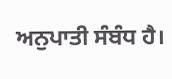ਅਨੁਪਾਤੀ ਸੰਬੰਧ ਹੈ।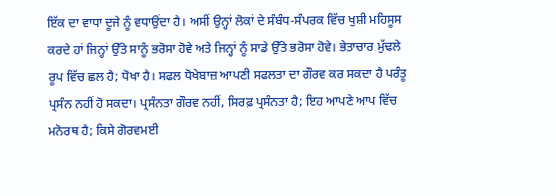ਇੱਕ ਦਾ ਵਾਧਾ ਦੂਜੇ ਨੂੰ ਵਧਾਉਂਦਾ ਹੈ। ਅਸੀਂ ਉਨ੍ਹਾਂ ਲੋਕਾਂ ਦੇ ਸੰਬੰਧ-ਸੰਪਰਕ ਵਿੱਚ ਖੁਸ਼ੀ ਮਹਿਸੂਸ ਕਰਦੇ ਹਾਂ ਜਿਨ੍ਹਾਂ ਉੱਤੇ ਸਾਨੂੰ ਭਰੋਸਾ ਹੋਵੇ ਅਤੇ ਜਿਨ੍ਹਾਂ ਨੂੰ ਸਾਡੇ ਉੱਤੇ ਭਰੋਸਾ ਹੋਵੇ। ਭੇਤਾਚਾਰ ਮੁੱਢਲੇ ਰੂਪ ਵਿੱਚ ਛਲ ਹੈ; ਧੋਖਾ ਹੈ। ਸਫਲ ਧੋਖੇਬਾਜ਼ ਆਪਣੀ ਸਫਲਤਾ ਦਾ ਗੌਰਵ ਕਰ ਸਕਦਾ ਹੈ ਪਰੰਤੂ ਪ੍ਰਸੰਨ ਨਹੀਂ ਹੋ ਸਕਦਾ। ਪ੍ਰਸੰਨਤਾ ਗੌਰਵ ਨਹੀਂ, ਸਿਰਫ਼ ਪ੍ਰਸੰਨਤਾ ਹੈ; ਇਹ ਆਪਣੇ ਆਪ ਵਿੱਚ ਮਨੋਰਥ ਹੈ; ਕਿਸੇ ਗੋਰਵਮਈ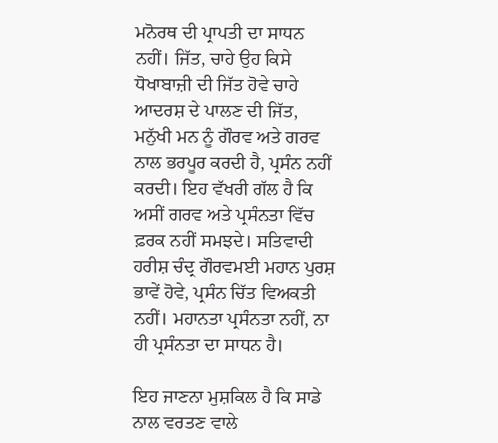ਮਨੋਰਥ ਦੀ ਪ੍ਰਾਪਤੀ ਦਾ ਸਾਧਨ ਨਹੀਂ। ਜਿੱਤ, ਚਾਹੇ ਉਹ ਕਿਸੇ ਧੋਖਾਬਾਜ਼ੀ ਦੀ ਜਿੱਤ ਹੋਵੇ ਚਾਹੇ ਆਦਰਸ਼ ਦੇ ਪਾਲਣ ਦੀ ਜਿੱਤ, ਮਨੁੱਖੀ ਮਨ ਨੂੰ ਗੌਰਵ ਅਤੇ ਗਰਵ ਨਾਲ ਭਰਪੂਰ ਕਰਦੀ ਹੈ, ਪ੍ਰਸੰਨ ਨਹੀਂ ਕਰਦੀ। ਇਹ ਵੱਖਰੀ ਗੱਲ ਹੈ ਕਿ ਅਸੀਂ ਗਰਵ ਅਤੇ ਪ੍ਰਸੰਨਤਾ ਵਿੱਚ ਫ਼ਰਕ ਨਹੀਂ ਸਮਝਦੇ। ਸਤਿਵਾਦੀ ਹਰੀਸ਼ ਚੰਦ੍ਰ ਗੌਰਵਮਈ ਮਹਾਨ ਪੁਰਸ਼ ਭਾਵੇਂ ਹੋਵੇ, ਪ੍ਰਸੰਨ ਚਿੱਤ ਵਿਅਕਤੀ ਨਹੀਂ। ਮਹਾਨਤਾ ਪ੍ਰਸੰਨਤਾ ਨਹੀਂ, ਨਾ ਹੀ ਪ੍ਰਸੰਨਤਾ ਦਾ ਸਾਧਨ ਹੈ।

ਇਹ ਜਾਣਨਾ ਮੁਸ਼ਕਿਲ ਹੈ ਕਿ ਸਾਡੇ ਨਾਲ ਵਰਤਣ ਵਾਲੇ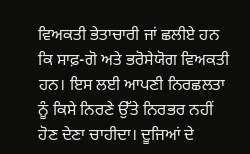ਵਿਅਕਤੀ ਭੇਤਾਚਾਰੀ ਜਾਂ ਛਲੀਏ ਹਨ ਕਿ ਸਾਫ਼-ਗੋ ਅਤੇ ਭਰੋਸੇਯੋਗ ਵਿਅਕਤੀ ਹਨ। ਇਸ ਲਈ ਆਪਣੀ ਨਿਰਛਲਤਾ ਨੂੰ ਕਿਸੇ ਨਿਰਣੇ ਉੱਤੇ ਨਿਰਭਰ ਨਹੀਂ ਹੋਣ ਦੇਣਾ ਚਾਹੀਦਾ। ਦੂਜਿਆਂ ਦੇ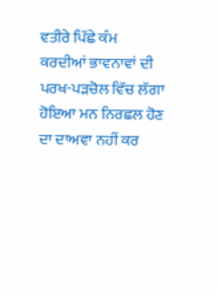ਵਤੀਰੇ ਪਿੱਛੇ ਕੰਮ ਕਰਦੀਆਂ ਭਾਵਨਾਵਾਂ ਦੀ ਪਰਖ-ਪੜਚੋਲ ਵਿੱਚ ਲੱਗਾ ਹੋਇਆ ਮਨ ਨਿਰਛਲ ਹੋਣ ਦਾ ਦਾਅਵਾ ਨਹੀਂ ਕਰ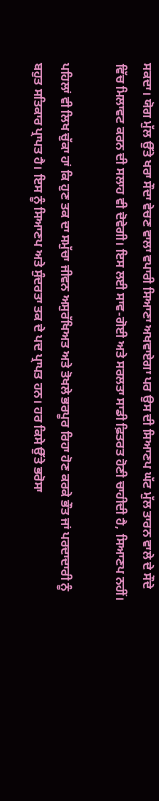ਸਕਦਾ। ਯੋਗ ਮੁੱਲ ਉੱਤੇ ਖਰਾ ਸੌਦਾ ਵੇਚਣ ਵਾਲਾ ਵਪਾਰੀ ਸਿਆਣਾ ਅਖਵਾਏਗਾ ਪਰ ਉਸ ਦੀ ਸਿਆਣਪ ਘੱਟ ਮੁੱਲ ਤਾਰਨ ਵਾਲੇ ਦੇ ਸੌਦੇ ਵਿੱਚ ਮਿਲਾਵਟ ਕਰਨ ਦੀ ਸਲਾਹ ਵੀ ਦੋਵੇਗੀ। ਇਸ ਲਈ ਸਾਵ-ਗੋਈ ਅਤੇ ਸਰਲਤਾ ਸਾਡੀ ਫ਼ਿਤਰਤ ਹੋਣੀ ਚਾਹੀਦੀ ਹੈ, ਸਿਆਣਪ ਨਹੀਂ।

ਪਹਿਲਾਂ ਵੀ ਲਿਖ ਚੁੱਕਾ ਹਾਂ ਕਿ ਹੁਣ ਤਕ ਦਾ ਸਮੁੱਚਾ ਜੀਵਨ ਅਸੁਰੱਖਿਅਤ ਅਤੇ ਤੋਖਲੇ ਭਰਪੂਰ ਰਿਹਾ ਹੋਣ ਕਰਕੇ ਭੌਤ ਜਾਂ ਪਰਦਾਦਾਰੀ ਨੂੰ ਬਹੁਤ ਸਤਿਕਾਰ ਪ੍ਰਾਪਤ ਹੈ। ਇਸ ਨੂੰ ਸਿਆਣਪ ਅਤੇ ਸੁੰਦਰਤਾ ਤਕ ਦੇ ਪਦ ਪ੍ਰਾਪਤ ਹਨ। ਹਰ ਕਿਸੇ ਉੱਤੇ ਭਰੋਸਾ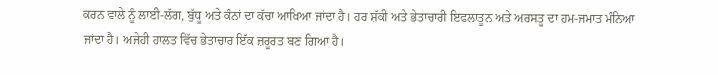ਕਰਨ ਵਾਲੇ ਨੂੰ ਲਾਈ-ਲੱਗ, ਬੁੱਧੂ ਅਤੇ ਕੰਨਾਂ ਦਾ ਕੱਚਾ ਆਖਿਆ ਜਾਂਦਾ ਹੈ। ਹਰ ਸ਼ੱਕੀ ਅਤੇ ਭੇਤਾਚਾਰੀ ਇਫਲਾਤੂਨ ਅਤੇ ਅਰਸਤੂ ਦਾ ਹਮ-ਜਮਾਤ ਮੰਨਿਆ ਜਾਂਦਾ ਹੈ। ਅਜੇਹੀ ਹਾਲਤ ਵਿੱਚ ਭੇਤਾਚਾਰ ਇੱਕ ਜ਼ਰੂਰਤ ਬਣ ਗਿਆ ਹੈ।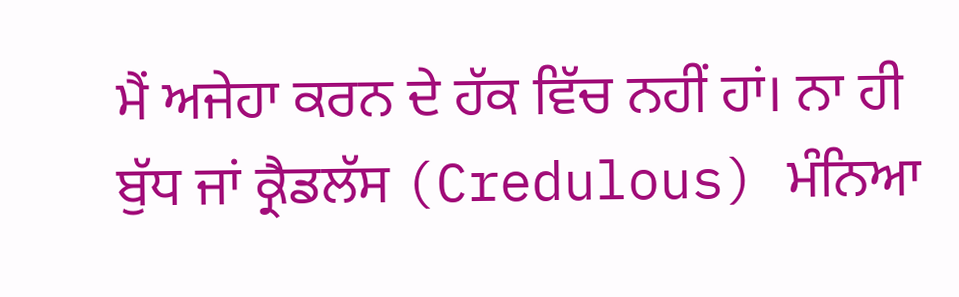ਮੈਂ ਅਜੇਹਾ ਕਰਨ ਦੇ ਹੱਕ ਵਿੱਚ ਨਹੀਂ ਹਾਂ। ਨਾ ਹੀ ਬੁੱਧ ਜਾਂ ਕ੍ਰੈਡਲੱਸ (Credulous) ਮੰਨਿਆ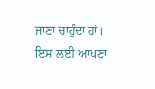ਜਾਣਾ ਚਾਹੁੰਦਾ ਹਾਂ। ਇਸ ਲਈ ਆਪਣਾ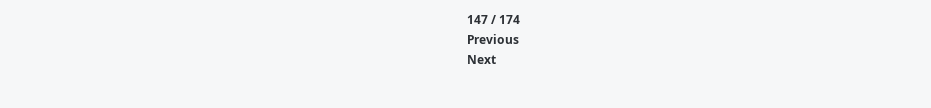147 / 174
Previous
Next